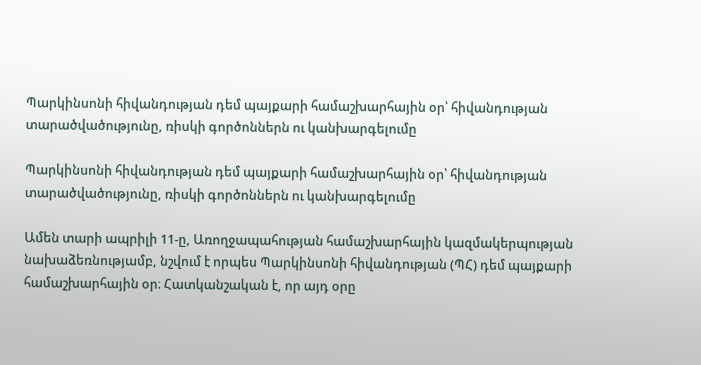Պարկինսոնի հիվանդության դեմ պայքարի համաշխարհային օր՝ հիվանդության տարածվածությունը, ռիսկի գործոններն ու կանխարգելումը

Պարկինսոնի հիվանդության դեմ պայքարի համաշխարհային օր՝ հիվանդության տարածվածությունը, ռիսկի գործոններն ու կանխարգելումը

Ամեն տարի ապրիլի 11-ը, Առողջապահության համաշխարհային կազմակերպության նախաձեռնությամբ, նշվում է որպես Պարկինսոնի հիվանդության (ՊՀ) դեմ պայքարի համաշխարհային օր։ Հատկանշական է, որ այդ օրը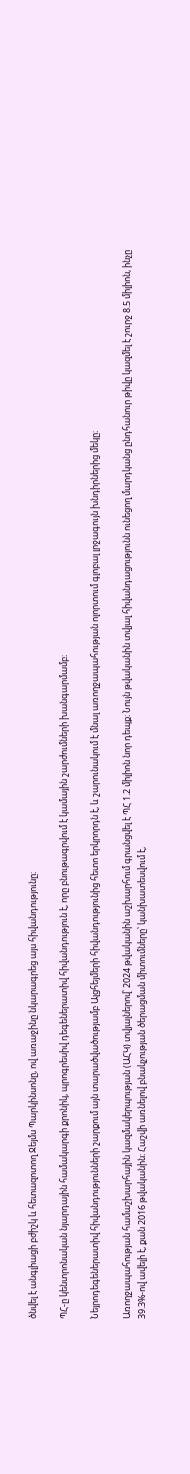ծնվել է անգլիացի բժիշկ և հետազոտող Ջեյմս Պարկինսոնը, ով առաջինը նկարագրեց այս հիվանդությունը։

ՊՀ-ը կենտրոնական նյարդային համակարգի քրոնիկ, պրոգրեսիվ դեգեներատիվ հիվանդություն է, որը բնութագրվում է կամային շարժումների խանգարմամբ։

Նեյրոդեգեներատիվ հիվանդությունների շարքում այն տարածվածությամբ Ալցհեյմերի հիվանդությունից հետո երկրորդն է, և շարունակում է մնալ առողջապահության ոլորտում գլոբալ լրջագույն խնդիրներից մեկը։

Առողջապահության համաշխարհային կազմակերպության (ԱՀԿ) տվյալներով՝ 2024 թվականին աշխարհում գրանցվել է ՊՀ 1.2 միլիոն նոր դեպք։ Նույն թվականին տվյալ հիվանդացությունն ունեցող մարդկանց ընդհանուր թիվը կազմել է շուրջ 8.5 միլիոն, ինչը 39.3%-ով ավելի է, քան 2016 թվականին։ Հաշվի առնելով բնակչության ծերացման միտումները՝ կանխատեսվում է,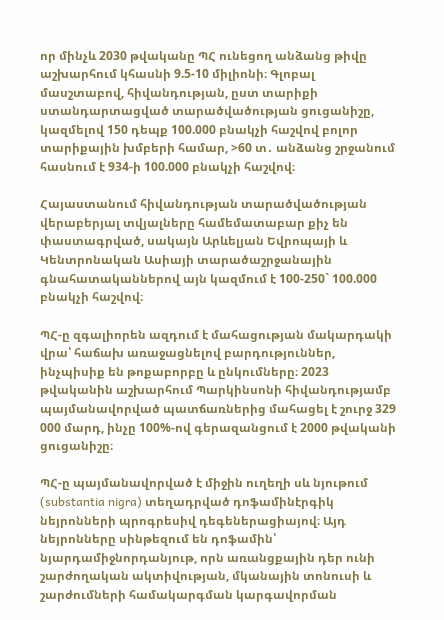որ մինչև 2030 թվականը ՊՀ ունեցող անձանց թիվը աշխարհում կհասնի 9.5-10 միլիոնի։ Գլոբալ մասշտաբով, հիվանդության, ըստ տարիքի ստանդարտացված տարածվածության ցուցանիշը, կազմելով 150 դեպք 100.000 բնակչի հաշվով բոլոր տարիքային խմբերի համար, >60 տ․ անձանց շրջանում հասնում է 934-ի 100.000 բնակչի հաշվով։

Հայաստանում հիվանդության տարածվածության վերաբերյալ տվյալները համեմատաբար քիչ են փաստագրված, սակայն Արևելյան Եվրոպայի և Կենտրոնական Ասիայի տարածաշրջանային գնահատականներով այն կազմում է 100-250` 100.000 բնակչի հաշվով։

ՊՀ-ը զգալիորեն ազդում է մահացության մակարդակի վրա՝ հաճախ առաջացնելով բարդություններ, ինչպիսիք են թոքաբորբը և ընկումները։ 2023 թվականին աշխարհում Պարկինսոնի հիվանդությամբ պայմանավորված պատճառներից մահացել է շուրջ 329 000 մարդ, ինչը 100%-ով գերազանցում է 2000 թվականի ցուցանիշը։

ՊՀ-ը պայմանավորված է միջին ուղեղի սև նյութում (substantia nigra) տեղադրված դոֆամինէրգիկ նեյրոնների պրոգրեսիվ դեգեներացիայով։ Այդ նեյրոնները սինթեզում են դոֆամին՝ նյարդամիջնորդանյութ, որն առանցքային դեր ունի շարժողական ակտիվության, մկանային տոնուսի և շարժումների համակարգման կարգավորման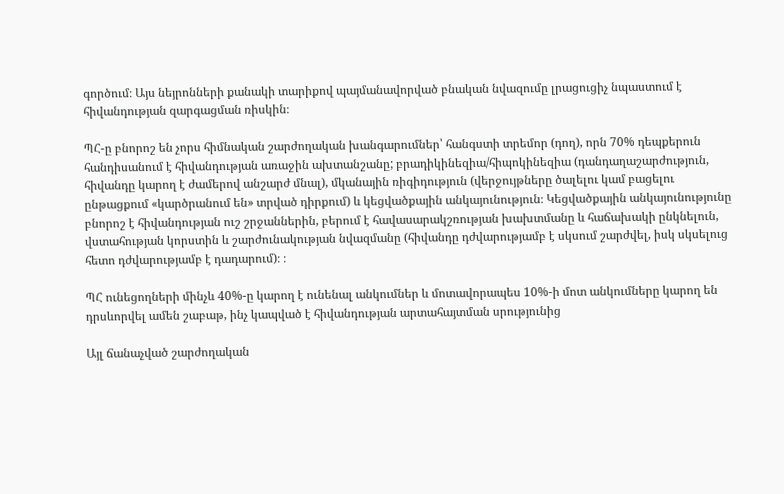գործում։ Այս նեյրոնների քանակի տարիքով պայմանավորված բնական նվազումը լրացուցիչ նպաստում է հիվանդության զարգացման ռիսկին։

ՊՀ-ը բնորոշ են չորս հիմնական շարժողական խանգարումներ՝ հանգստի տրեմոր (դող), որն 70% դեպքերուն հանդիսանում է հիվանդության առաջին ախտանշանը; բրադիկինեզիա/հիպոկինեզիա (դանդաղաշարժություն, հիվանդը կարող է ժամերով անշարժ մնալ), մկանային ռիգիդություն (վերջույթները ծալելու կամ բացելու ընթացքում «կարծրանում են» տրված դիրքում) և կեցվածքային անկայունություն։ Կեցվածքային անկայունությունը բնորոշ է հիվանդության ուշ շրջաններին, բերում է հավասարակշռության խախտմանը և հաճախակի ընկնելուն, վստահության կորստին և շարժունակության նվազմանը (հիվանդը դժվարությամբ է սկսում շարժվել, իսկ սկսելուց հետո դժվարությամբ է դադարում)։ ։

ՊՀ ունեցողների մինչև 40%-ը կարող է ունենալ անկումներ և մոտավորապես 10%-ի մոտ անկումները կարող են դրսևորվել ամեն շաբաթ, ինչ կապված է հիվանդության արտահայտման սրությունից

Այլ ճանաչված շարժողական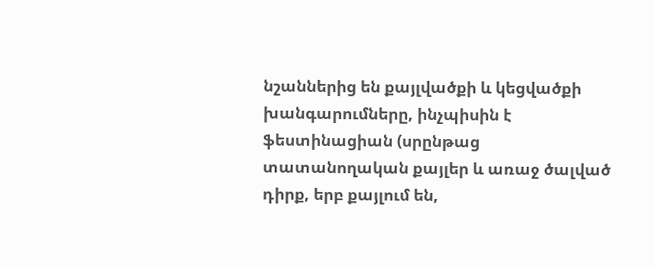նշաններից են քայլվածքի և կեցվածքի խանգարումները, ինչպիսին է ֆեստինացիան (սրընթաց տատանողական քայլեր և առաջ ծալված դիրք, երբ քայլում են,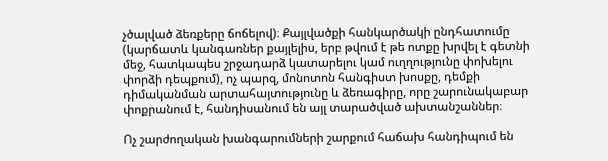չծալված ձեռքերը ճոճելով)։ Քայլվածքի հանկարծակի ընդհատումը (կարճատև կանգառներ քայլելիս, երբ թվում է թե ոտքը խրվել է գետնի մեջ, հատկապես շրջադարձ կատարելու կամ ուղղությունը փոխելու փորձի դեպքում), ոչ պարզ, մոնոտոն հանգիստ խոսքը, դեմքի դիմականման արտահայտությունը և ձեռագիրը, որը շարունակաբար փոքրանում է, հանդիսանում են այլ տարածված ախտանշաններ։

Ոչ շարժողական խանգարումների շարքում հաճախ հանդիպում են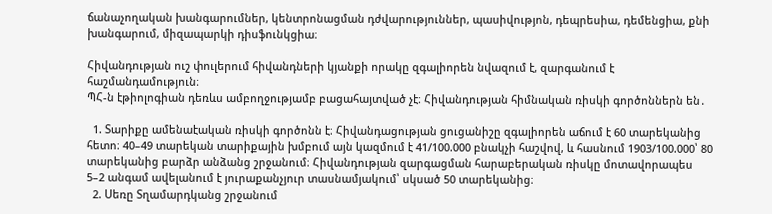ճանաչողական խանգարումներ, կենտրոնացման դժվարություններ, պասիվությոն, դեպրեսիա, դեմենցիա, քնի խանգարում, միզապարկի դիսֆունկցիա։

Հիվանդության ուշ փուլերում հիվանդների կյանքի որակը զգալիորեն նվազում է, զարգանում է հաշմանդամություն։
ՊՀ-ն էթիոլոգիան դեռևս ամբողջությամբ բացահայտված չէ։ Հիվանդության հիմնական ռիսկի գործոններն են․

  1. Տարիքը ամենաէական ռիսկի գործոնն է։ Հիվանդացության ցուցանիշը զգալիորեն աճում է 60 տարեկանից հետո։ 40–49 տարեկան տարիքային խմբում այն կազմում է 41/100.000 բնակչի հաշվով, և հասնում 1903/100.000՝ 80 տարեկանից բարձր անձանց շրջանում։ Հիվանդության զարգացման հարաբերական ռիսկը մոտավորապես 5–2 անգամ ավելանում է յուրաքանչյուր տասնամյակում՝ սկսած 50 տարեկանից։
  2. Սեռը Տղամարդկանց շրջանում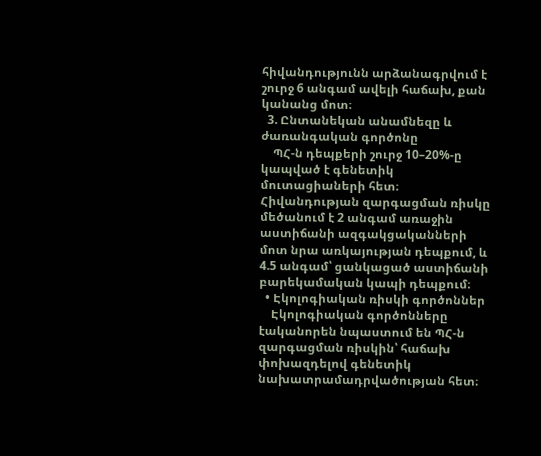հիվանդությունն արձանագրվում է շուրջ 6 անգամ ավելի հաճախ, քան կանանց մոտ։
  3. Ընտանեկան անամնեզը և ժառանգական գործոնը
    ՊՀ-ն դեպքերի շուրջ 10–20%-ը կապված է գենետիկ մուտացիաների հետ։ Հիվանդության զարգացման ռիսկը մեծանում է 2 անգամ առաջին աստիճանի ազգակցականների մոտ նրա առկայության դեպքում, և 4.5 անգամ՝ ցանկացած աստիճանի բարեկամական կապի դեպքում։
  • Էկոլոգիական ռիսկի գործոններ
    Էկոլոգիական գործոնները էականորեն նպաստում են ՊՀ-ն զարգացման ռիսկին՝ հաճախ փոխազդելով գենետիկ նախատրամադրվածության հետ։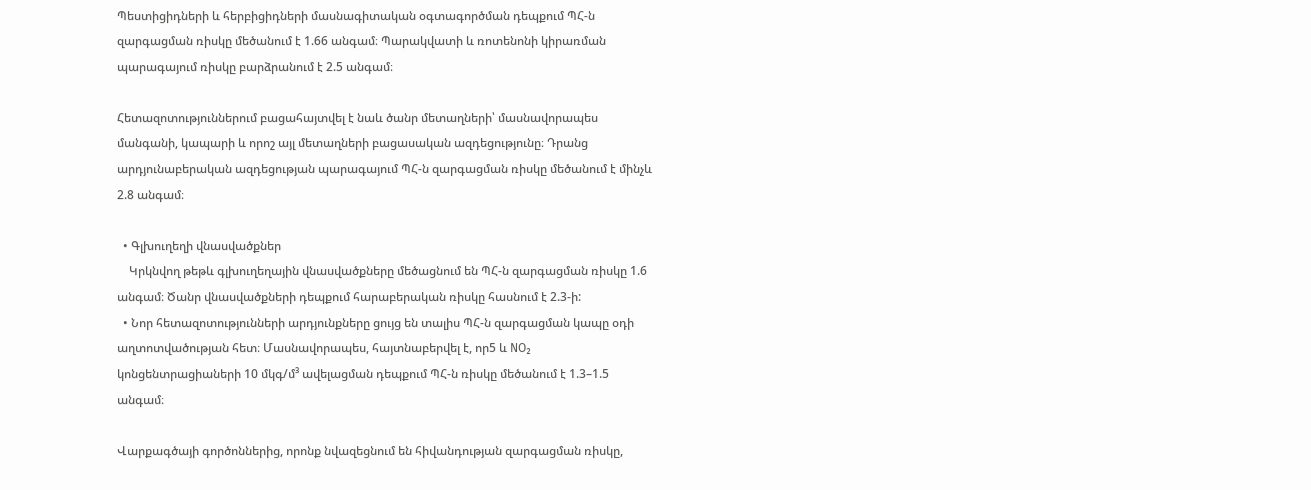Պեստիցիդների և հերբիցիդների մասնագիտական օգտագործման դեպքում ՊՀ-ն զարգացման ռիսկը մեծանում է 1.66 անգամ։ Պարակվատի և ռոտենոնի կիրառման պարագայում ռիսկը բարձրանում է 2.5 անգամ։

Հետազոտություններում բացահայտվել է նաև ծանր մետաղների՝ մասնավորապես մանգանի, կապարի և որոշ այլ մետաղների բացասական ազդեցությունը։ Դրանց արդյունաբերական ազդեցության պարագայում ՊՀ-ն զարգացման ռիսկը մեծանում է մինչև 2.8 անգամ։

  • Գլխուղեղի վնասվածքներ
    Կրկնվող թեթև գլխուղեղային վնասվածքները մեծացնում են ՊՀ-ն զարգացման ռիսկը 1.6 անգամ։ Ծանր վնասվածքների դեպքում հարաբերական ռիսկը հասնում է 2.3-ի:
  • Նոր հետազոտությունների արդյունքները ցույց են տալիս ՊՀ-ն զարգացման կապը օդի աղտոտվածության հետ։ Մասնավորապես, հայտնաբերվել է, որ5 և NO₂ կոնցենտրացիաների 10 մկգ/մ³ ավելացման դեպքում ՊՀ-ն ռիսկը մեծանում է 1.3–1.5 անգամ։

Վարքագծայի գործոններից, որոնք նվազեցնում են հիվանդության զարգացման ռիսկը,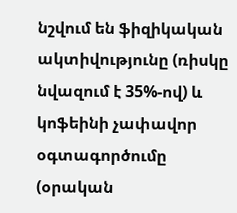նշվում են ֆիզիկական ակտիվությունը (ռիսկը նվազում է 35%-ով) և կոֆեինի չափավոր օգտագործումը (օրական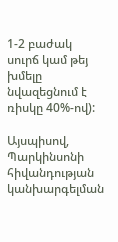1-2 բաժակ սուրճ կամ թեյ խմելը նվազեցնում է ռիսկը 40%-ով):

Այսպիսով, Պարկինսոնի հիվանդության կանխարգելման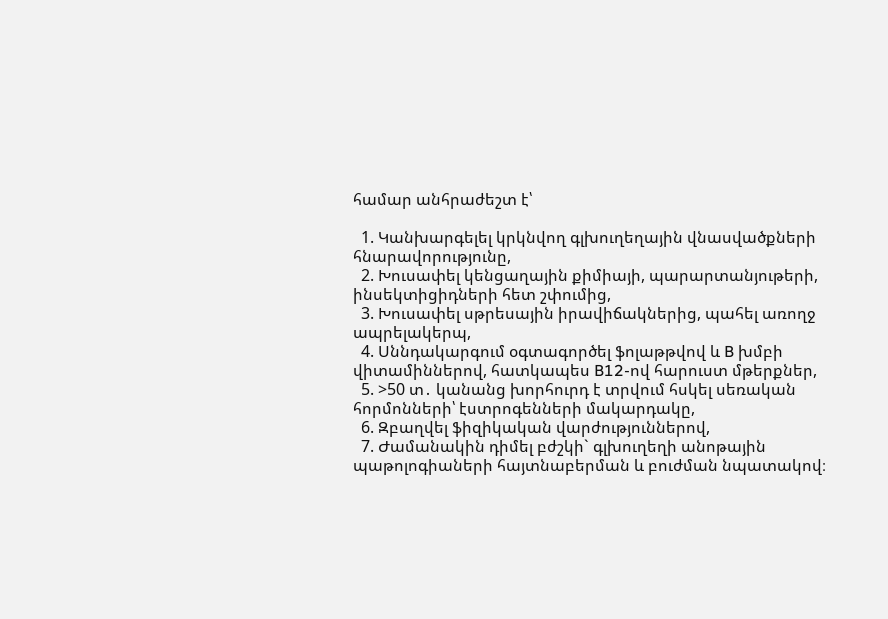համար անհրաժեշտ է՝

  1. Կանխարգելել կրկնվող գլխուղեղային վնասվածքների հնարավորությունը,
  2. Խուսափել կենցաղային քիմիայի, պարարտանյութերի, ինսեկտիցիդների հետ շփումից,
  3. Խուսափել սթրեսային իրավիճակներից, պահել առողջ ապրելակերպ,
  4. Սննդակարգում օգտագործել ֆոլաթթվով և B խմբի վիտամիններով, հատկապես B12-ով հարուստ մթերքներ,
  5. >50 տ․ կանանց խորհուրդ է տրվում հսկել սեռական հորմոնների՝ էստրոգենների մակարդակը,
  6. Զբաղվել ֆիզիկական վարժություններով,
  7. Ժամանակին դիմել բժշկի` գլխուղեղի անոթային պաթոլոգիաների հայտնաբերման և բուժման նպատակով։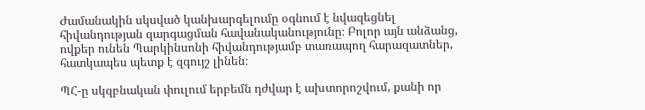Ժամանակին սկսված կանխարգելումը օգնում է նվազեցնել հիվանդության զարգացման հավանականությունը։ Բոլոր այն անձանց, ովքեր ունեն Պարկինսոնի հիվանդությամբ տառապող հարազատներ, հատկապես պետք է զգույշ լինեն։

ՊՀ-ը սկզբնական փուլում երբեմն դժվար է ախտորոշվում, քանի որ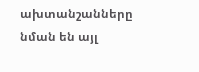ախտանշանները նման են այլ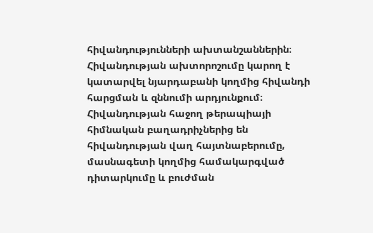հիվանդությունների ախտանշաններին։ Հիվանդության ախտորոշումը կարող է կատարվել նյարդաբանի կողմից հիվանդի հարցման և զննումի արդյունքում։ Հիվանդության հաջող թերապիայի հիմնական բաղադրիչներից են հիվանդության վաղ հայտնաբերումը, մասնագետի կողմից համակարգված դիտարկումը և բուժման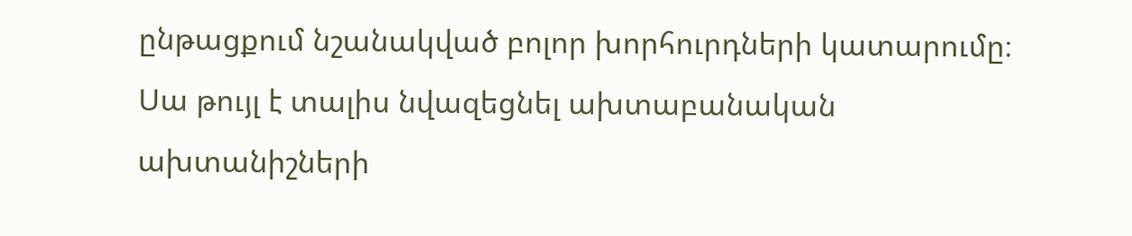ընթացքում նշանակված բոլոր խորհուրդների կատարումը։ Սա թույլ է տալիս նվազեցնել ախտաբանական ախտանիշների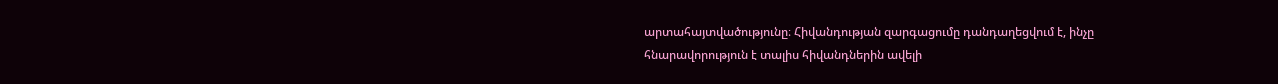արտահայտվածությունը։ Հիվանդության զարգացումը դանդաղեցվում է, ինչը հնարավորություն է տալիս հիվանդներին ավելի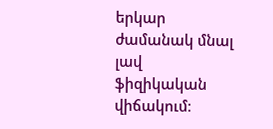երկար ժամանակ մնալ լավ ֆիզիկական վիճակում։